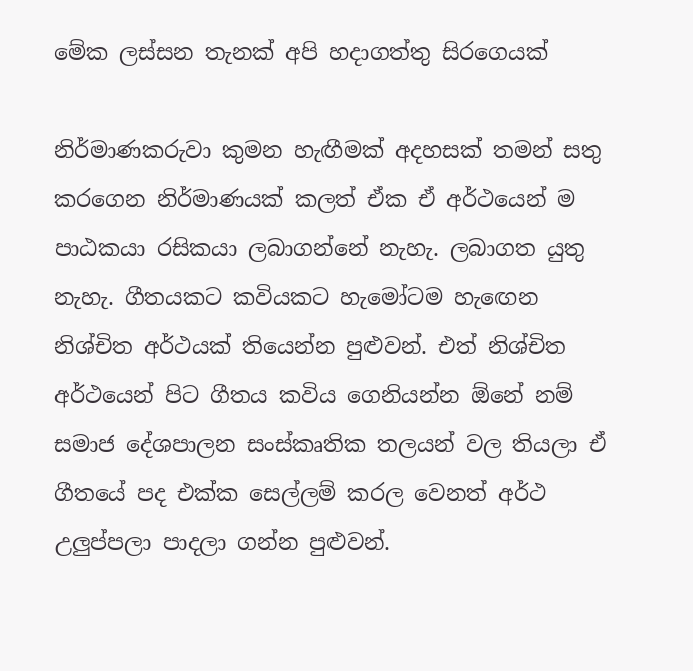මේක ලස්සන තැනක් අපි හදාගත්තු සිරගෙයක්

නිර්මාණකරුවා කුමන හැඟීමක් අදහසක් තමන් සතු කරගෙන නිර්මාණයක් කලත් ඒක ඒ අර්ථයෙන් ම පාඨකයා රසිකයා ලබාගන්නේ නැහැ. ලබාගත යුතු නැහැ. ගීතයකට කවියකට හැමෝටම හැඟෙන නිශ්චිත අර්ථයක් තියෙන්න පුළුවන්. එත් නිශ්චිත අර්ථයෙන් පිට ගීතය කවිය ගෙනියන්න ඕනේ නම් සමාජ දේශපාලන සංස්කෘතික තලයන් වල තියලා ඒ ගීතයේ පද එක්ක සෙල්ලම් කරල වෙනත් අර්ථ උලුප්පලා පාදලා ගන්න පුළුවන්.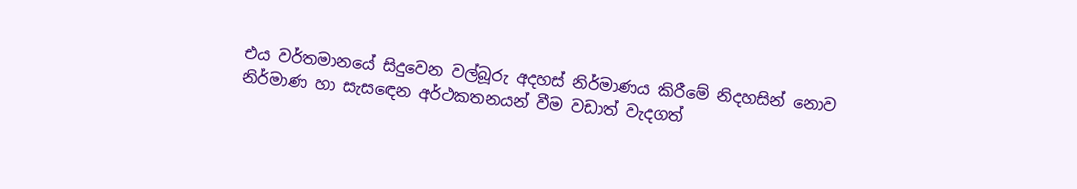එය වර්තමානයේ සිදුවෙන වල්බූරු අදහස් නිර්මාණය කිරීමේ නිදහසින් නොව නිර්මාණ හා සැසඳෙන අර්ථකතනයන් වීම වඩාත් වැදගත්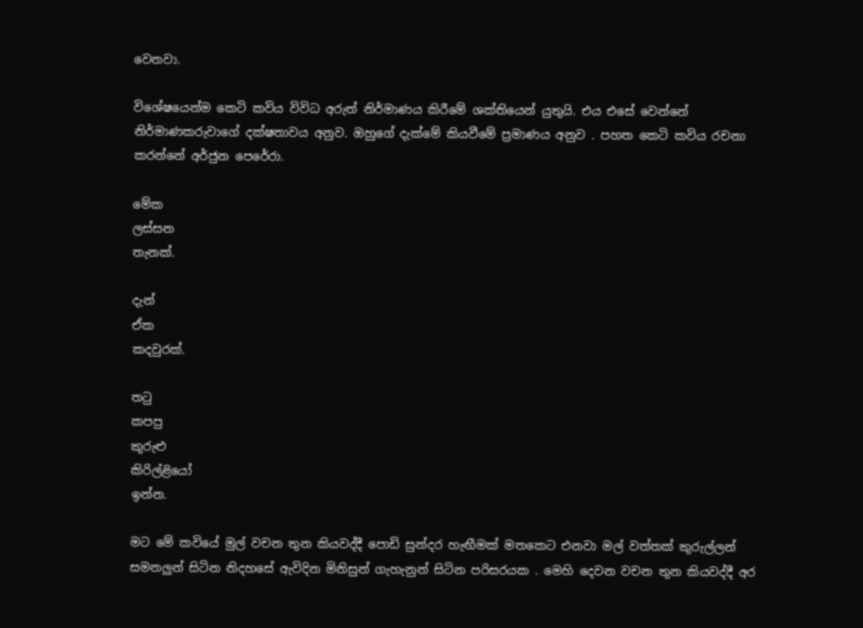වෙනවා.

විශේෂයෙන්ම කෙටි කවිය විවිධ අරුත් නිර්මාණය කිරීමේ ශක්තියෙන් යුතුයි. එය එසේ වෙන්නේ නිර්මාණකරුවාගේ දක්ෂතාවය අනුව. ඔහුගේ දැක්මේ කියවීමේ ප්‍රමාණය අනුව . පහත කෙටි කවිය රචනා කරන්නේ අර්ජුන පෙරේරා.

මේක
ලස්සන
තැනක්.

දැන්
ඒක
කදවුරක්.

තටු
කපපු
කුරුළු
කිරිල්ළියෝ
ඉන්න.

මට මේ කවියේ මුල් වචන තුන කියවද්දී පොඩි සුන්දර හැඟීමක් මතකෙට එනවා මල් වත්තක් කුරුල්ලන් සමනලුන් සිටින නිදහසේ ඇවිදින මිනිසුන් ගැහැනුන් සිටින පරිසරයක . මෙහි දෙවන වචන තුන කියවද්දී අර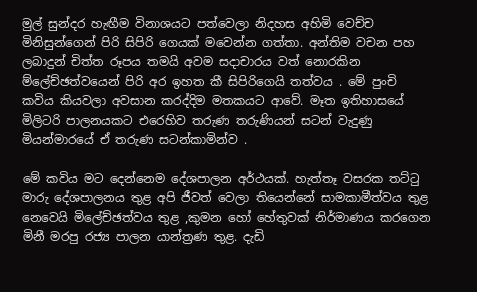මුල් සුන්දර හැඟීම විනාශයට පත්වෙලා නිදහස අහිමි වෙච්ච මිනිසුන්ගෙන් පිරි සිපිරි ගෙයක් මවෙන්න ගත්තා. අන්තිම වචන පහ ලබාදුන් චිත්ත රූපය තමයි අවම සදාචාරය වත් නොරකින ම්ලේච්ඡත්වයෙන් පිරි අර ඉහත කී සිපිරිගෙයි තත්වය . මේ පුංචි කවිය කියවලා අවසාන කරද්දිම මතකයට ආවේ. මෑත ඉතිහාසයේ මිලිටරි පාලනයකට එරෙහිව තරුණ තරුණියන් සටන් වැදුණු මියන්මාරයේ ඒ තරුණ සටන්කාමින්ව .

මේ කවිය මට දෙන්නෙම දේශපාලන අර්ථයක්. හැත්තෑ වසරක තට්ටු මාරු දේශපාලනය තුළ අපි ජීවත් වෙලා තියෙන්නේ සාමකාමීත්වය තුළ නෙවෙයි මිලේච්ඡත්වය තුළ ,කුමන හෝ හේතුවක් නිර්මාණය කරගෙන මිනී මරපු රජ්‍ය පාලන යාන්ත්‍රණ තුළ. දැඩි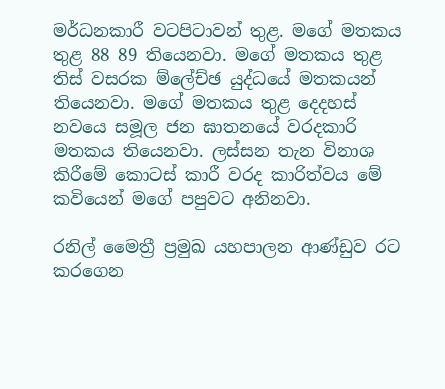මර්ධනකාරී වටපිටාවන් තුළ. මගේ මතකය තුළ 88 89 තියෙනවා. මගේ මතකය තුළ තිස් වසරක ම්ලේච්ඡ යුද්ධයේ මතකයන් තියෙනවා. මගේ මතකය තුළ දෙදහස් නවයෙ සමූල ජන ඝාතනයේ වරදකාරි මතකය තියෙනවා. ලස්සන තැන විනාශ කිරීමේ කොටස් කාරී වරද කාරිත්වය මේ කවියෙන් මගේ පපුවට අනිනවා.

රනිල් මෛත්‍රී ප්‍රමුඛ යහපාලන ආණ්ඩුව රට කරගෙන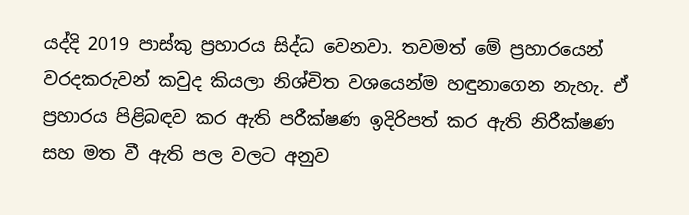යද්දි 2019 පාස්කු ප්‍රහාරය සිද්ධ වෙනවා. තවමත් මේ ප්‍රහාරයෙන් වරදකරුවන් කවුද කියලා නිශ්චිත වශයෙන්ම හඳුනාගෙන නැහැ. ඒ ප්‍රහාරය පිළිබඳව කර ඇති පරීක්ෂණ ඉදිරිපත් කර ඇති නිරීක්ෂණ සහ මත වී ඇති පල වලට අනුව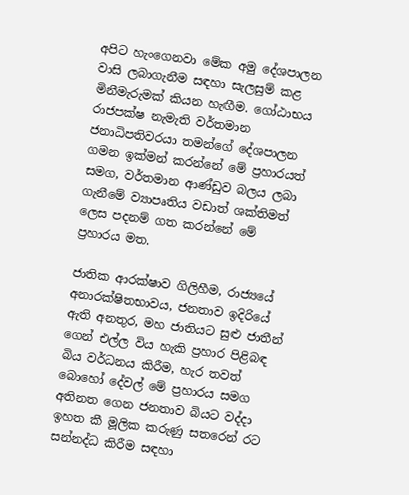අපිට හැංගෙනවා මේක අමු දේශපාලන වාසි ලබාගැනීම සඳහා සැලසුම් කළ මිනීමැරුමක් කියන හැඟීම. ගෝඨාභය රාජපක්ෂ නැමැති වර්තමාන ජනාධිපතිවරයා තමන්ගේ දේශපාලන ගමන ඉක්මන් කරන්නේ මේ ප්‍රහාරයත් සමග, වර්තමාන ආණ්ඩුව බලය ලබා ගැනීමේ ව්‍යාපෘතිය වඩාත් ශක්තිමත් ලෙස පදනම් ගත කරන්නේ මේ ප්‍රහාරය මත.

ජාතික ආරක්ෂාව ගිලිහීම, රාජ්‍යයේ අනාරක්ෂිතභාවය, ජනතාව ඉදිරියේ ඇති අනතුර, මහ ජාතියට සුළු ජාතීන් ගෙන් එල්ල විය හැකි ප්‍රහාර පිළිබඳ බිය වර්ධනය කිරීම, හැර තවත් බොහෝ දේවල් මේ ප්‍රහාරය සමග අතිනත ගෙන ජනතාව බියට වද්දා ඉහත කී මූලික කරුණු සතරෙන් රට සන්නද්ධ කිරීම සඳහා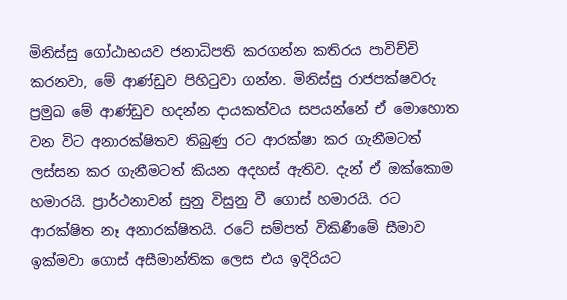මිනිස්සු ගෝඨාභයව ජනාධිපති කරගන්න කතිරය පාවිච්චි කරනවා, මේ ආණ්ඩුව පිහිටුවා ගන්න. මිනිස්සු රාජපක්ෂවරු ප්‍රමුඛ මේ ආණ්ඩුව හදන්න දායකත්වය සපයන්නේ ඒ මොහොත වන විට අනාරක්ෂිතව තිබුණු රට ආරක්ෂා කර ගැනීමටත් ලස්සන කර ගැනීමටත් කියන අදහස් ඇතිව. දැන් ඒ ඔක්කොම හමාරයි. ප්‍රාර්ථනාවන් සුනු විසුනු වී ගොස් හමාරයි. රට ආරක්ෂිත නෑ අනාරක්ෂිතයි. රටේ සම්පත් විකිණීමේ සීමාව ඉක්මවා ගොස් අසීමාන්තික ලෙස එය ඉදිරියට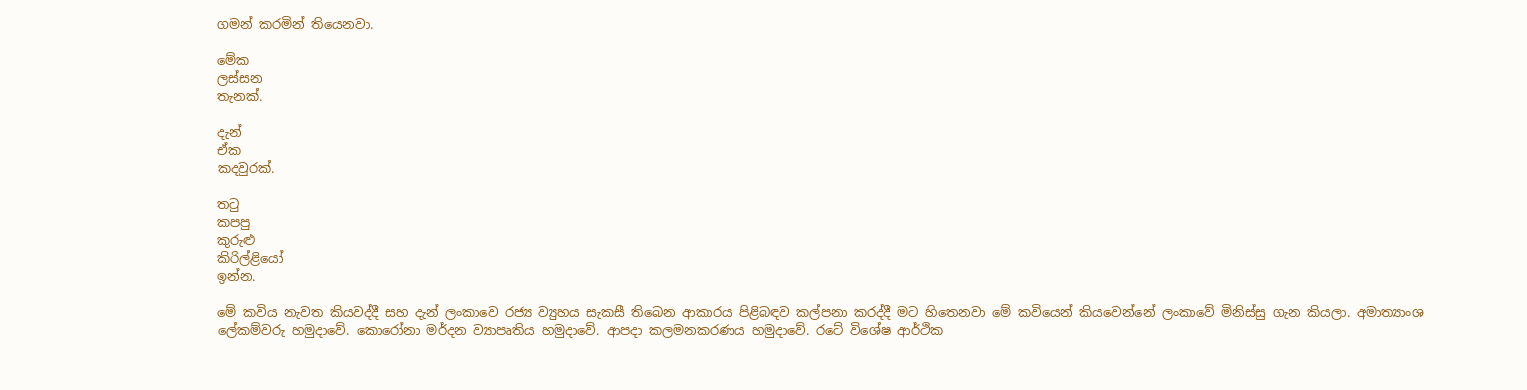ගමන් කරමින් තියෙනවා.

මේක
ලස්සන
තැනක්.

දැන්
ඒක
කදවුරක්.

තටු
කපපු
කුරුළු
කිරිල්ළියෝ
ඉන්න.

මේ කවිය නැවත කියවද්දී සහ දැන් ලංකාවෙ රජ්‍ය ව්‍යුහය සැකසී තිබෙන ආකාරය පිළිබඳව කල්පනා කරද්දී මට හිතෙනවා මේ කවියෙන් කියවෙන්නේ ලංකාවේ මිනිස්සු ගැන කියලා. අමාත්‍යාංශ ලේකම්වරු හමුදාවේ. කොරෝනා මර්දන ව්‍යාපෘතිය හමුදාවේ. ආපදා කලමනකරණය හමුදාවේ. රටේ විශේෂ ආර්ථික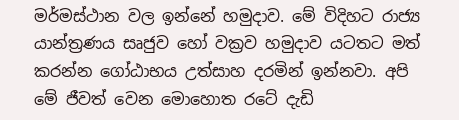මර්මස්ථාන වල ඉන්නේ හමුදාව. මේ විදිහට රාජ්‍ය යාන්ත්‍රණය සෘජුව හෝ වක්‍රව හමුදාව යටතට මත් කරන්න ගෝඨාභය උත්සාහ දරමින් ඉන්නවා. අපි මේ ජීවත් වෙන මොහොත රටේ දැඩි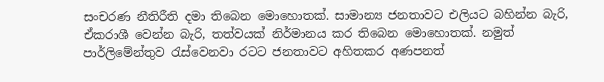සංචරණ නීතිරීති දමා තිබෙන මොහොතක්. සාමාන්‍ය ජනතාවට එලියට බහින්න බැරි, ඒකරාශී වෙන්න බැරි, තත්වයක් නිර්මානය කර තිබෙන මොහොතක්. නමුත් පාර්ලිමේන්තුව රැස්වෙනවා රටට ජනතාවට අහිතකර අණපනත්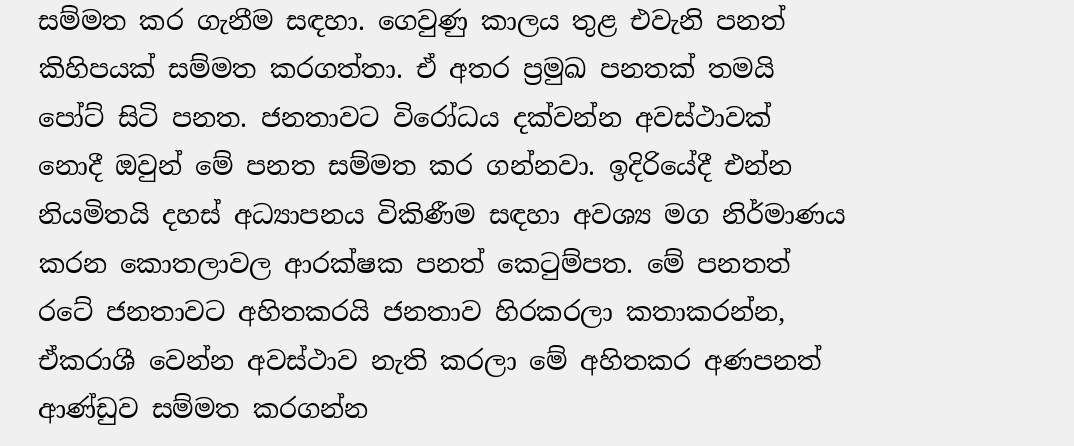සම්මත කර ගැනීම සඳහා. ගෙවුණු කාලය තුළ එවැනි පනත් කිහිපයක් සම්මත කරගත්තා. ඒ අතර ප්‍රමුඛ පනතක් තමයි පෝට් සිටි පනත. ජනතාවට විරෝධය දක්වන්න අවස්ථාවක් නොදී ඔවුන් මේ පනත සම්මත කර ගන්නවා. ඉදිරියේදී එන්න නියමිතයි දහස් අධ්‍යාපනය විකිණීම සඳහා අවශ්‍ය මග නිර්මාණය කරන කොතලාවල ආරක්ෂක පනත් කෙටුම්පත. මේ පනතත් රටේ ජනතාවට අහිතකරයි ජනතාව හිරකරලා කතාකරන්න, ඒකරාශී වෙන්න අවස්ථාව නැති කරලා මේ අහිතකර අණපනත් ආණ්ඩුව සම්මත කරගන්න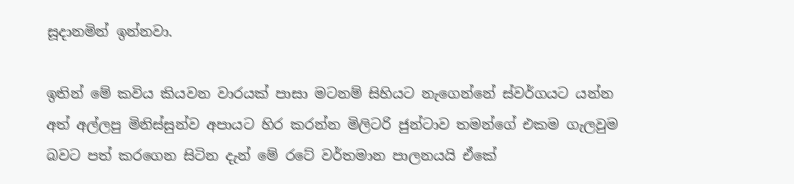සූදානමින් ඉන්නවා.

ඉතින් මේ කවිය කියවන වාරයක් පාසා මටනම් සිහියට නැගෙන්නේ ස්වර්ගයට යන්න අත් අල්ලපු මිනිස්සුන්ව අපායට හිර කරන්න මිලිටරි ජුන්ටාව තමන්ගේ එකම ගැලවුම බවට පත් කරගෙන සිටින දැන් මේ රටේ වර්තමාන පාලනයයි ඒකේ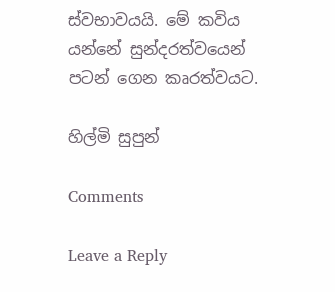ස්වභාවයයි. මේ කවිය යන්නේ සුන්දරත්වයෙන් පටන් ගෙන කෘරත්වයට.

හිල්මි සුපුන්

Comments

Leave a Reply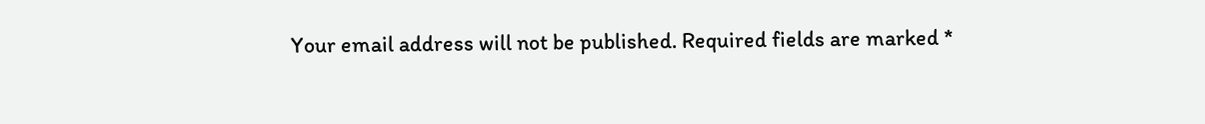Your email address will not be published. Required fields are marked *